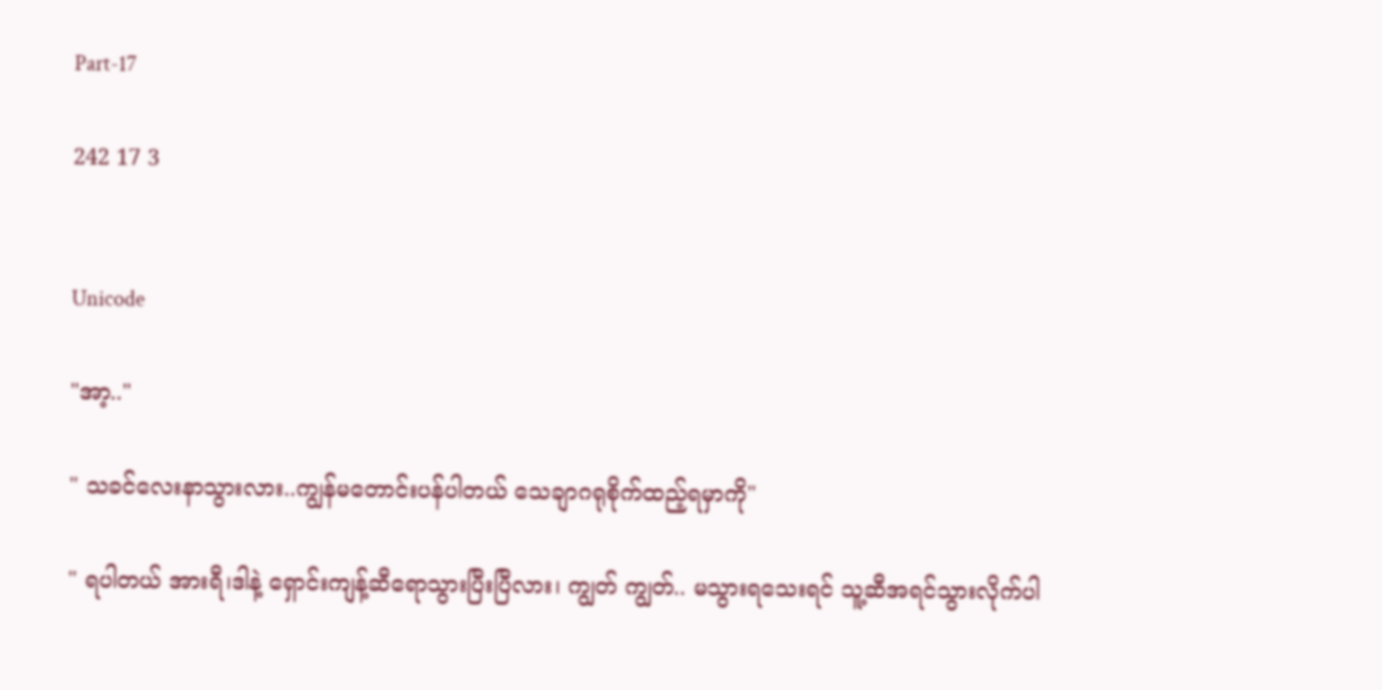Part-17

242 17 3


Unicode

"အာ့.."

" သခင်လေးနာသွားလား..ကျွန်မတောင်းပန်ပါတယ် သေချာဂရုစိုက်ထည့်ရမှာကို"

" ရပါတယ် အားရီ၊ဒါနဲ့ ရှောင်းကျန့်ဆီရောသွားပြီးပြီလား၊ ကျွတ် ကျွတ်.. မသွားရသေးရင် သူ့ဆီအရင်သွားလိုက်ပါ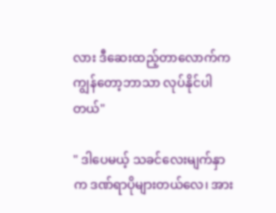လား ဒီဆေးထည့်တာလောက်က ကျွန်တော့ဘာသာ လုပ်နိုင်ပါတယ်"

" ဒါပေမယ့် သခင်လေးမျက်နှာက ဒဏ်ရာပိုများတယ်လေ၊ အား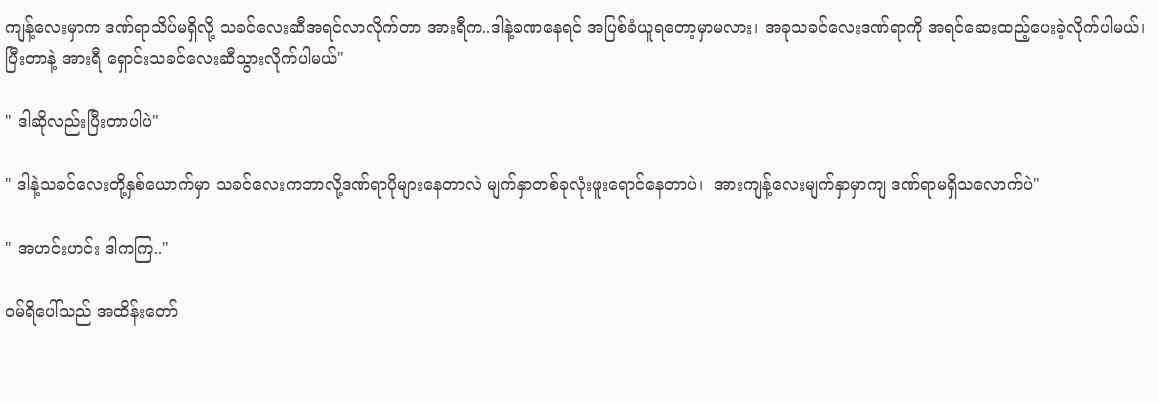ကျန့်လေးမှာက ဒဏ်ရာသိပ်မရှိလို့ သခင်လေးဆီအရင်လာလိုက်တာ အားရီက..ဒါနဲ့ခဏနေရင် အပြစ်ခံယူရတော့မှာမလား၊ အခုသခင်လေးဒဏ်ရာကို အရင်ဆေးထည့်ပေးခဲ့လိုက်ပါမယ်၊ပြီးတာနဲ့ အားရီ ရှောင်းသခင်လေးဆီသွားလိုက်ပါမယ်"

" ဒါဆိုလည်းပြီးတာပါပဲ"

" ဒါနဲ့သခင်လေးတို့နှစ်ယောက်မှာ သခင်လေးကဘာလို့ဒဏ်ရာပိုများနေတာလဲ မျက်နှာတစ်ခုလုံးဖူးရောင်နေတာပဲ၊  အားကျန့်လေးမျက်နှာမှာကျ ဒဏ်ရာမရှိသလောက်ပဲ"

" အဟင်းဟင်း ဒါကကြ.."

ဝမ်ရိပေါ်သည် အထိန်းတော်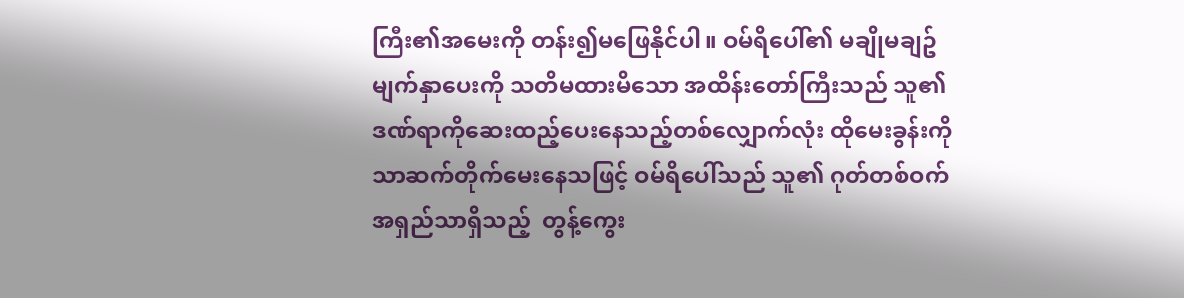ကြီး၏အမေးကို တန်း၍မဖြေနိုင်ပါ။ ဝမ်ရိပေါ်၏ မချိုမချဥ်မျက်နှာပေးကို သတိမထားမိသော အထိန်းတော်ကြီးသည် သူ၏ဒဏ်ရာကိုဆေးထည့်ပေးနေသည့်တစ်လျှောက်လုံး ထိုမေးခွန်းကိုသာဆက်တိုက်မေးနေသဖြင့် ဝမ်ရိပေါ်သည် သူ၏ ဂုတ်တစ်ဝက်အရှည်သာရှိသည့်  တွန့်ကွေး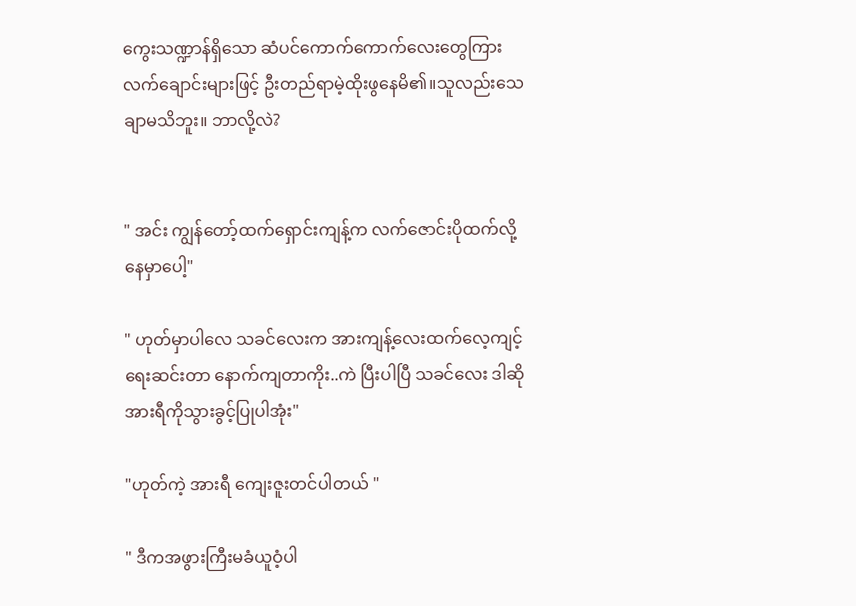ကွေးသဏ္ဍာန်ရှိသော ဆံပင်ကောက်ကောက်လေးတွေကြား လက်ချောင်းများဖြင့် ဦးတည်ရာမဲ့ထိုးဖွနေမိ၏။သူလည်းသေချာမသိဘူး။ ဘာလို့လဲ?


" အင်း ကျွန်တော့်ထက်ရှောင်းကျန့်က လက်ဇောင်းပိုထက်လို့နေမှာပေါ့"

" ဟုတ်မှာပါလေ သခင်လေးက အားကျန့်လေးထက်လေ့ကျင့်ရေးဆင်းတာ နောက်ကျတာကိုး..ကဲ ပြီးပါပြီ သခင်လေး ဒါဆိုအားရီကိုသွားခွင့်ပြုပါအုံး"

"ဟုတ်ကဲ့ အားရီ ကျေးဇူးတင်ပါတယ် "

" ဒီကအဖွားကြီးမခံယူဝံ့ပါ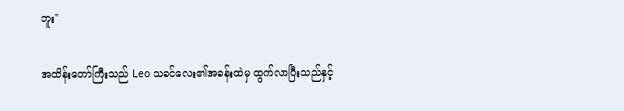ဘူး"

အထိန်းတော်ကြီးသည် Leo သခင်လေး၏အခန်းထဲမှ ထွက်လာပြီးသည်နှင့်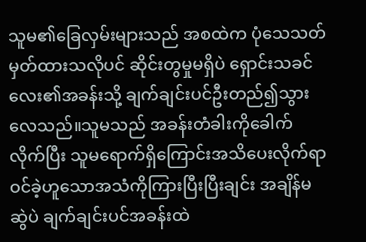သူမ၏ခြေလှမ်းများသည် အစထဲက ပုံသေသတ်မှတ်ထားသလိုပင် ဆိုင်းတွမှုမရှိပဲ ရှောင်းသခင်လေး၏အခန်းသို့ ချက်ချင်းပင်ဦးတည်၍သွားလေသည်။သူမသည် အခန်းတံခါးကိုခေါက်လိုက်ပြီး သူမရောက်ရှိကြောင်းအသိပေးလိုက်ရာ ဝင်ခဲ့ဟူသောအသံကိုကြားပြီးပြီးချင်း အချိန်မဆွဲပဲ ချက်ချင်းပင်အခန်းထဲ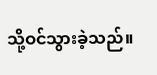သို့ဝင်သွားခဲ့သည်။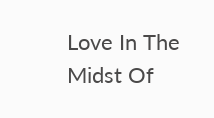Love In The Midst Of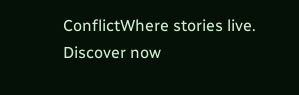ConflictWhere stories live. Discover now